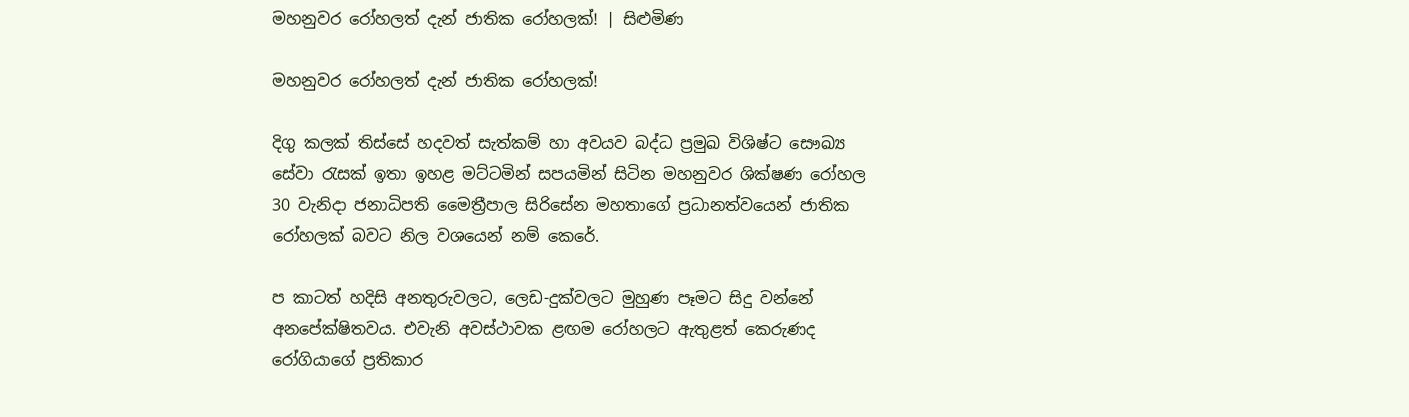මහනුවර රෝහලත් දැන් ජාතික රෝහලක්! | සිළුමිණ

මහනුවර රෝහලත් දැන් ජාතික රෝහලක්!

දිගු කලක් තිස්සේ හදවත් සැත්කම් හා අවයව බද්ධ ප්‍රමුඛ විශිෂ්ට සෞඛ්‍ය සේවා රැසක් ඉතා ඉහළ මට්ටමින් සපයමින් සිටින මහනුවර ශික්ෂණ රෝහල 30 වැනිදා ජනාධිපති මෛත්‍රීපාල සිරිසේන මහතාගේ ප්‍රධානත්වයෙන් ජාතික රෝහලක් බවට නිල වශයෙන් නම් කෙරේ.

ප කාටත් හදිසි අනතුරුවලට, ලෙඩ-දුක්වලට මුහුණ පෑමට සිදු වන්නේ අනපේක්ෂිතවය. එවැනි අවස්ථාවක ළඟම රෝහලට ඇතුළත් කෙරුණද රෝගියාගේ ප්‍රතිකාර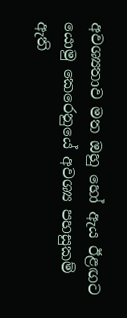අවශ්‍යතාව මත ඔහු හෝ ඇය ඊළඟට යොමු කෙරෙනුයේ අවශ්‍ය පහසුකම් ඇති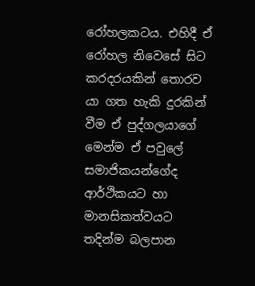රෝහලකටය. එහිදී ඒ රෝහල නිවෙසේ සිට කරදරයකින් තොරව යා ගත හැකි දුරකින් වීම ඒ පුද්ගලයාගේ මෙන්ම ඒ පවුලේ සමාජිකයන්ගේද ආර්ථිකයට හා මානසිකත්වයට තදින්ම බලපාන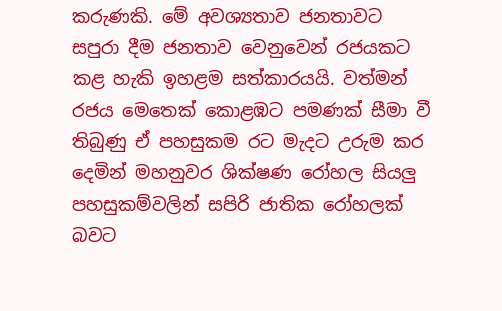කරුණකි. මේ අවශ්‍යතාව ජනතාවට සපුරා දීම ජනතාව වෙනුවෙන් රජයකට කළ හැකි ඉහළම සත්කාරයයි. වත්මන් රජය මෙතෙක් කොළඹට පමණක් සීමා වී තිබුණු ඒ පහසුකම රට මැදට උරුම කර දෙමින් මහනුවර ශික්ෂණ රෝහල සියලු පහසුකම්වලින් සපිරි ජාතික රෝහලක් බවට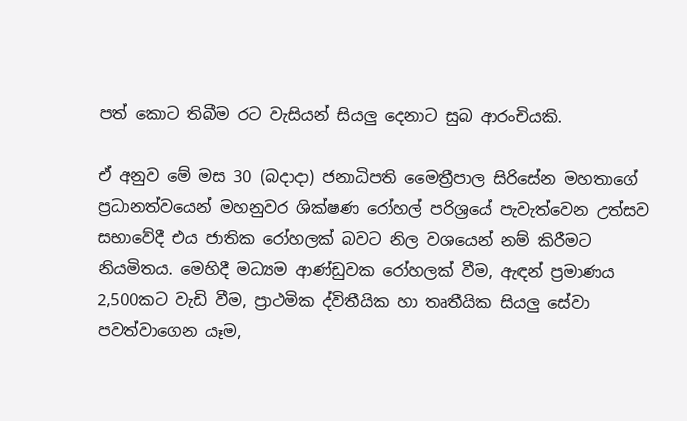පත් කොට තිබීම රට වැසියන් සියලු දෙනාට සුබ ආරංචියකි.

ඒ අනුව මේ මස 30 (බදාදා) ජනාධිපති මෛත්‍රීපාල සිරිසේන මහතාගේ ප්‍රධානත්වයෙන් මහනුවර ශික්ෂණ රෝහල් පරිශ්‍රයේ පැවැත්වෙන උත්සව සභාවේදී එය ජාතික රෝහලක් බවට නිල වශයෙන් නම් කිරීමට නියමිතය. මෙහිදී මධ්‍යම ආණ්ඩුවක රෝහලක් වීම, ඇඳන් ප්‍රමාණය 2,500කට වැඩි වීම, ප්‍රාථමික ද්විතීයික හා තෘතීයික සියලු සේවා පවත්වාගෙන යෑම,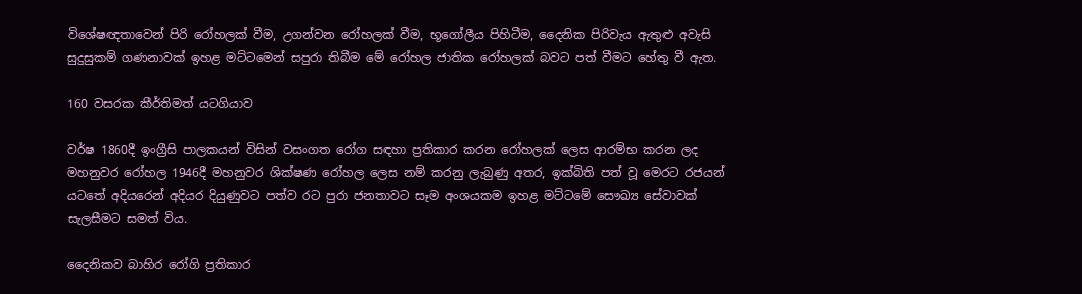විශේෂඥතාවෙන් පිරි රෝහලක් වීම, උගන්වන රෝහලක් වීම, භූගෝලීය පිහිටීම, දෛනික පිරිවැය ඇතුළු අවැසි සුදුසුකම් ගණනාවක් ඉහළ මට්ටමෙන් සපුරා තිබීම මේ රෝහල ජාතික රෝහලක් බවට පත් වීමට හේතු වී ඇත.

160 වසරක කීර්තිමත් යටගියාව

වර්ෂ 1860දී ඉංග්‍රීසි පාලකයන් විසින් වසංගත රෝග සඳහා ප්‍රතිකාර කරන රෝහලක් ලෙස ආරම්භ කරන ලද මහනුවර රෝහල 1946දී මහනුවර ශික්ෂණ රෝහල ලෙස නම් කරනු ලැබුණු අතර, ඉක්බිති පත් වූ මෙරට රජයන් යටතේ අදියරෙන් අදියර දියුණුවට පත්ව රට පුරා ජනතාවට සෑම අංශයකම ඉහළ මට්ටමේ සෞඛ්‍ය සේවාවක් සැලසීමට සමත් විය.

දෛනිකව බාහිර රෝගි ප්‍රතිකාර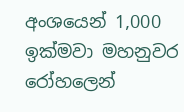අංශයෙන් 1,000 ඉක්මවා මහනුවර රෝහලෙන්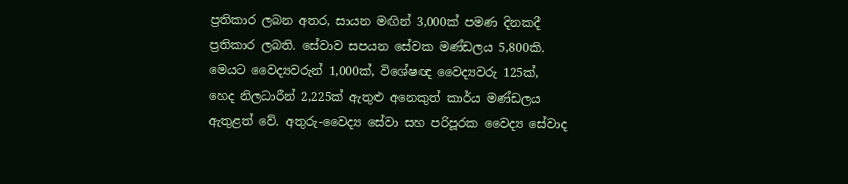ප්‍රතිකාර ලබන අතර, සායන මඟින් 3,000ක් පමණ දිනකදී ප්‍රතිකාර ලබති. සේවාව සපයන සේවක මණ්ඩලය 5,800කි. මෙයට වෛද්‍යවරුන් 1,000ක්, විශේෂඥ වෛද්‍යවරු 125ක්, හෙද නිලධාරීන් 2,225ක් ඇතුළු අනෙකුත් කාර්ය මණ්ඩලය ඇතුළත් වේ. අතුරු-වෛද්‍ය සේවා සහ පරිපූරක වෛද්‍ය සේවාද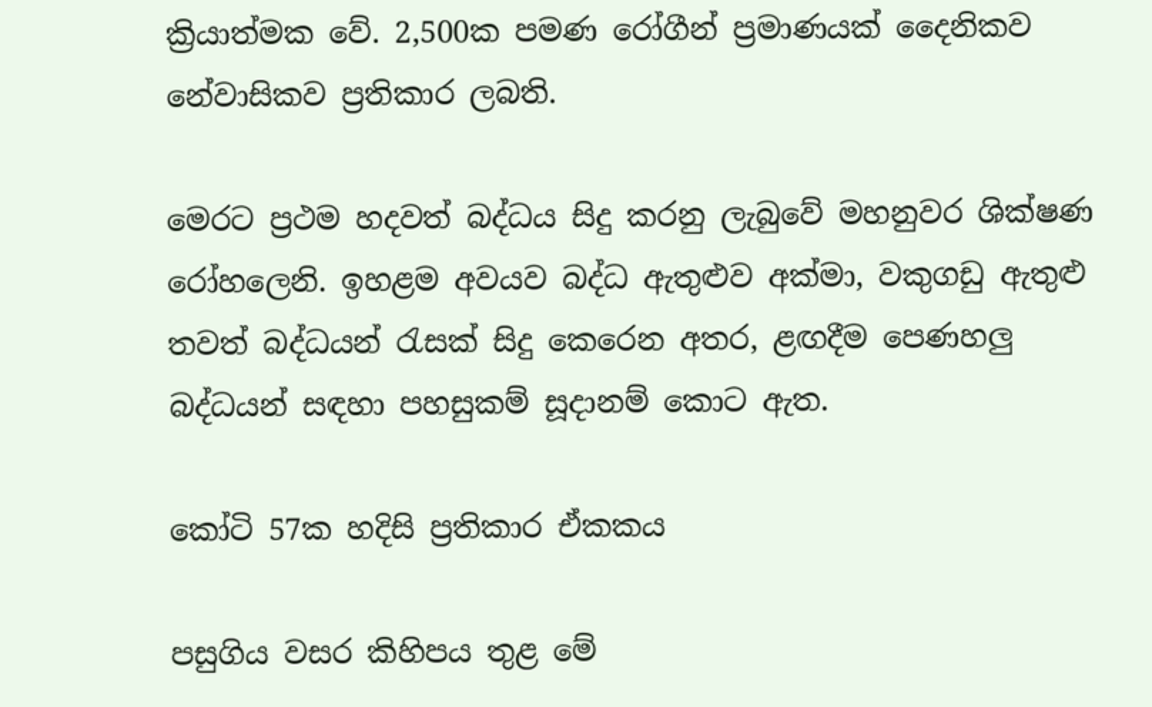ක්‍රියාත්මක වේ. 2,500ක පමණ රෝගීන් ප්‍රමාණයක් දෛනිකව නේවාසිකව ප්‍රතිකාර ලබති.

මෙරට ප්‍රථම හදවත් බද්ධය සිදු කරනු ලැබුවේ මහනුවර ශික්ෂණ රෝහලෙනි. ඉහළම අවයව බද්ධ ඇතුළුව අක්මා, වකුගඩු ඇතුළු තවත් බද්ධයන් රැසක් සිදු කෙරෙන අතර, ළඟදීම පෙණහලු බද්ධයන් සඳහා පහසුකම් සූදානම් කොට ඇත.

කෝටි 57ක හදිසි ප්‍රතිකාර ඒකකය

පසුගිය වසර කිහිපය තුළ මේ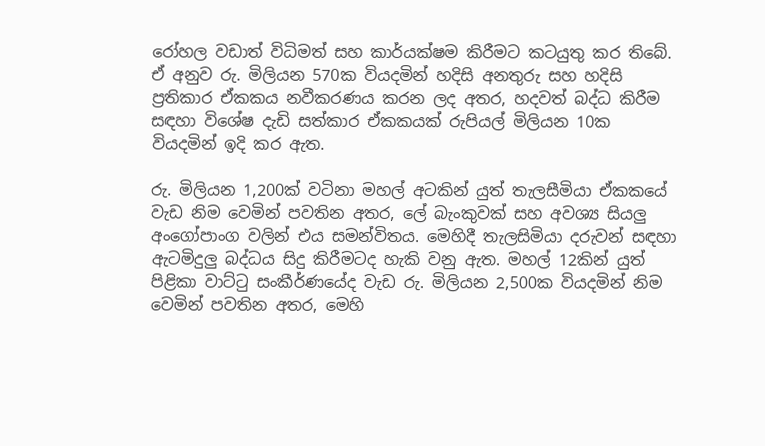රෝහල වඩාත් විධිමත් සහ කාර්යක්ෂම කිරීමට කටයුතු කර තිබේ. ඒ අනුව රු. මිලියන 570ක වියදමින් හදිසි අනතුරු සහ හදිසි ප්‍රතිකාර ඒකකය නවීකරණය කරන ලද අතර, හදවත් බද්ධ කිරීම සඳහා විශේෂ දැඩි සත්කාර ඒකකයක් රුපියල් මිලියන 10ක වියදමින් ඉදි කර ඇත.

රු. මිලියන 1,200ක් වටිනා මහල් අටකින් යුත් තැලසීමියා ඒකකයේ වැඩ නිම වෙමින් පවතින අතර, ලේ බැංකුවක් සහ අවශ්‍ය සියලු අංගෝපාංග වලින් එය සමන්විතය. මෙහිදී තැලසිමියා දරුවන් සඳහා ඇටමිදුලු බද්ධය සිදු කිරීමටද හැකි වනු ඇත. මහල් 12කින් යුත් පිළිකා වාට්ටු සංකීර්ණයේද වැඩ රු. මිලියන 2,500ක වියදමින් නිම වෙමින් පවතින අතර, මෙහි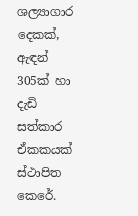ශල්‍යාගාර දෙකක්, ඇඳන් 305ක් හා දැඩි සත්කාර ඒකකයක් ස්ථාපිත කෙරේ.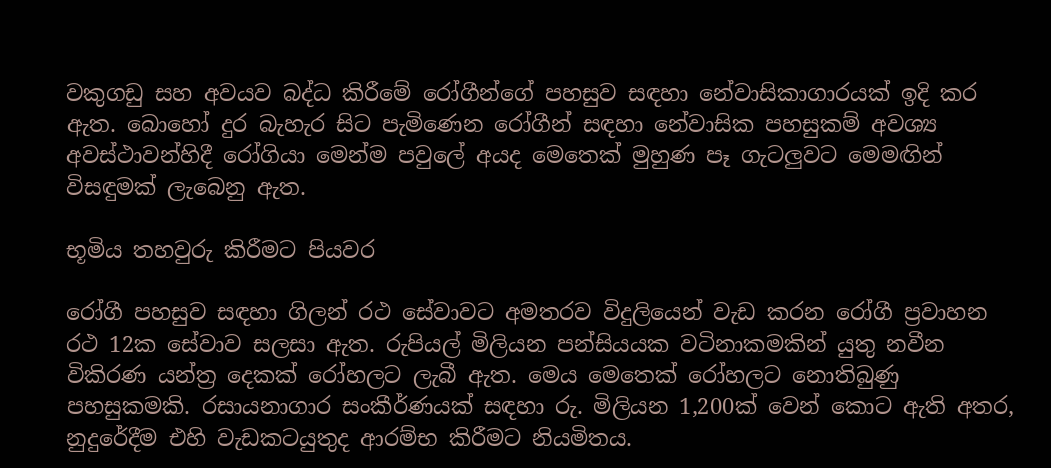වකුගඩු සහ අවයව බද්ධ කිරීමේ රෝගීන්ගේ පහසුව සඳහා නේවාසිකාගාරයක් ඉදි කර ඇත. බොහෝ දුර බැහැර සිට පැමිණෙන රෝගීන් සඳහා නේවාසික පහසුකම් අවශ්‍ය අවස්ථාවන්හිදී රෝගියා මෙන්ම පවුලේ අයද මෙතෙක් මුහුණ පෑ ගැටලුවට මෙමඟින් විසඳුමක් ලැබෙනු ඇත.

භූමිය තහවුරු කිරීමට පියවර

රෝගී පහසුව සඳහා ගිලන් රථ සේවාවට අමතරව විදුලියෙන් වැඩ කරන රෝගී ප්‍රවාහන රථ 12ක සේවාව සලසා ඇත. රුපියල් මිලියන පන්සියයක වටිනාකමකින් යුතු නවීන විකිරණ යන්ත්‍ර දෙකක් රෝහලට ලැබී ඇත. මෙය මෙතෙක් රෝහලට නොතිබුණු පහසුකමකි. රසායනාගාර සංකීර්ණයක් සඳහා රු. මිලියන 1,200ක් වෙන් කොට ඇති අතර, නුදුරේදීම එහි වැඩකටයුතුද ආරම්භ කිරීමට නියමිතය.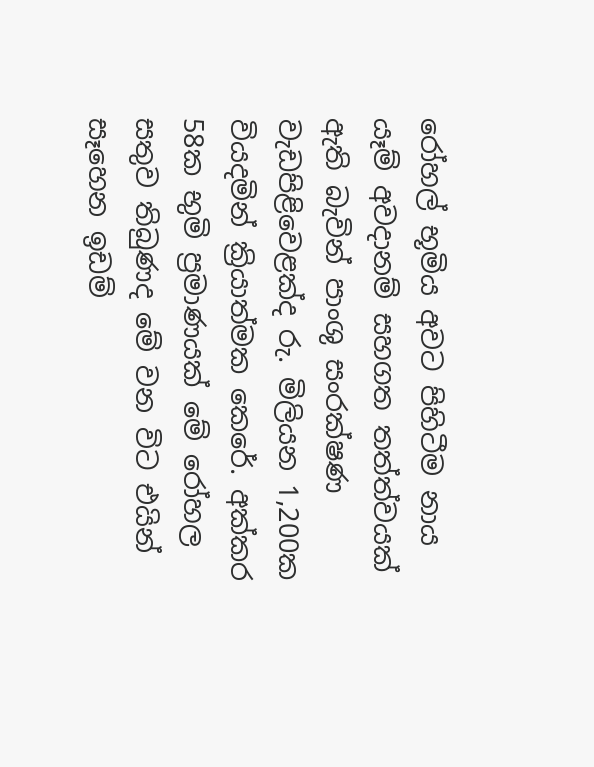රෝහල් භූමිය අවට පිහිටීම නාය යෑම් අවදානම් සහගත තත්ත්වයක් ඇති බැවින් පාංශු සංරක්ෂණ වැඩපිළිවෙළක්ද රු. මිලියන 1,200ක වියදමින් ක්‍රියාත්මක කෙරේ. අක්කර 58ක භුමි ප්‍රමාණයක් මේ රෝහල සතුව තිබුණද මේ වන විට එයින් සෑහෙන ඉඩම්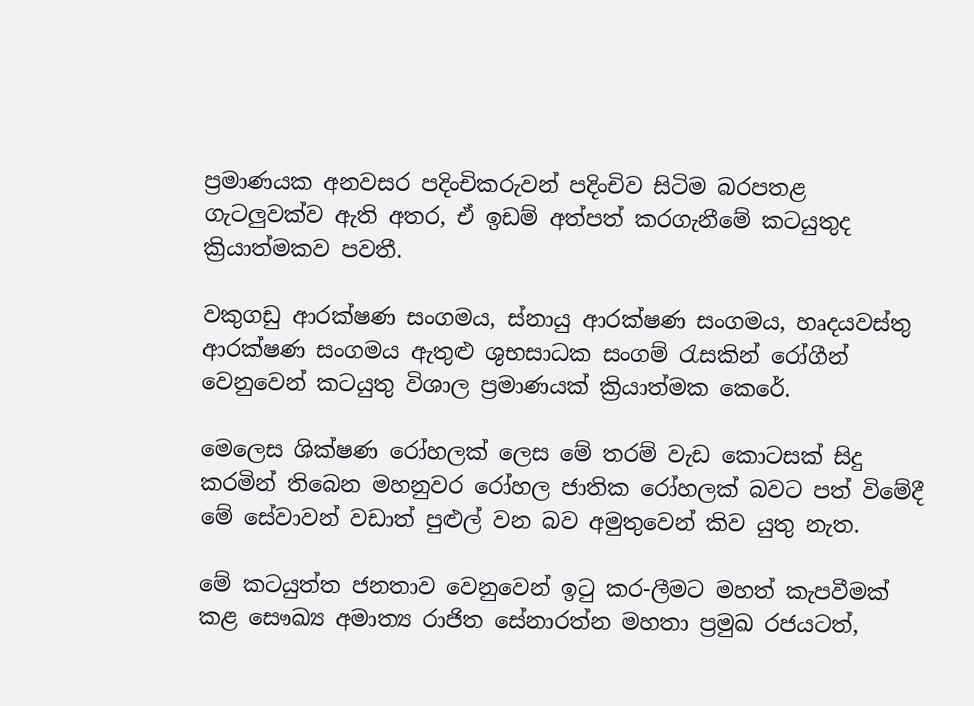ප්‍රමාණයක අනවසර පදිංචිකරුවන් පදිංචිව සිටිම බරපතළ ගැටලුවක්ව ඇති අතර, ඒ ඉඩම් අත්පත් කරගැනීමේ කටයුතුද ක්‍රියාත්මකව පවතී.

වකුගඩු ආරක්ෂණ සංගමය, ස්නායු ආරක්ෂණ සංගමය, හෘදයවස්තු ආරක්ෂණ සංගමය ඇතුළු ශුභසාධක සංගම් රැසකින් රෝගීන් වෙනුවෙන් කටයුතු විශාල ප්‍රමාණයක් ක්‍රියාත්මක කෙරේ.

මෙලෙස ශික්ෂණ රෝහලක් ලෙස මේ තරම් වැඩ කොටසක් සිදු කරමින් තිබෙන මහනුවර රෝහල ජාතික රෝහලක් බවට පත් විමේදී මේ සේවාවන් වඩාත් පුළුල් වන බව අමුතුවෙන් කිව යුතු නැත.

මේ කටයුත්ත ජනතාව වෙනුවෙන් ඉටු කර-ලීමට මහත් කැපවීමක් කළ සෞඛ්‍ය අමාත්‍ය රාජිත සේනාරත්න මහතා ප්‍රමුඛ රජයටත්,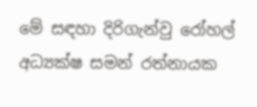මේ සඳහා දිරිගැන්වු රෝහල් අධ්‍යක්ෂ සමන් රත්නායක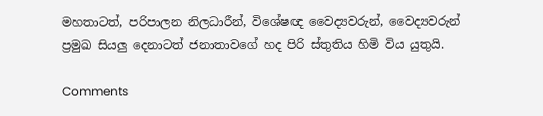මහතාටත්, පරිපාලන නිලධාරීන්, විශේෂඥ වෛද්‍යවරුන්, වෛද්‍යවරුන් ප්‍රමුඛ සියලු දෙනාටත් ජනාතාවගේ හද පිරි ස්තුතිය හිමි විය යුතුයි.

Comments